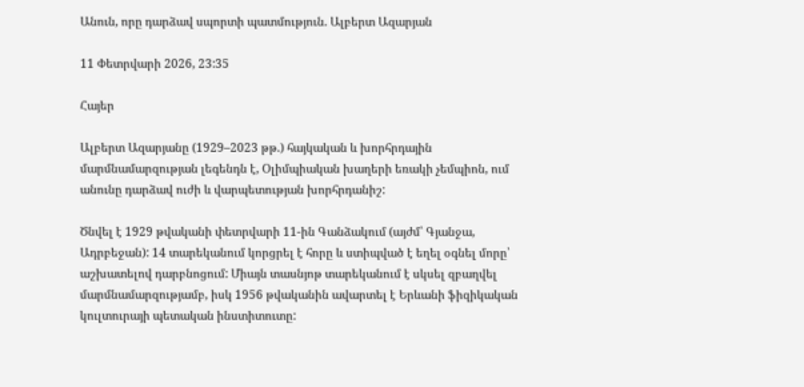Անուն, որը դարձավ սպորտի պատմություն. Ալբերտ Ազարյան

11 Փետրվարի 2026, 23:35

Հայեր

Ալբերտ Ազարյանը (1929–2023 թթ.) հայկական և խորհրդային մարմնամարզության լեգենդն է, Օլիմպիական խաղերի եռակի չեմպիոն, ում անունը դարձավ ուժի և վարպետության խորհրդանիշ:

Ծնվել է 1929 թվականի փետրվարի 11-ին Գանձակում (այժմ՝ Գյանջա, Ադրբեջան): 14 տարեկանում կորցրել է հորը և ստիպված է եղել օգնել մորը՝ աշխատելով դարբնոցում: Միայն տասնյոթ տարեկանում է սկսել զբաղվել մարմնամարզությամբ, իսկ 1956 թվականին ավարտել է Երևանի ֆիզիկական կուլտուրայի պետական ինստիտուտը: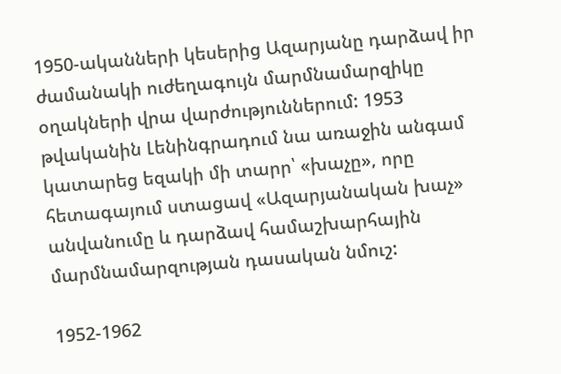1950-ականների կեսերից Ազարյանը դարձավ իր ժամանակի ուժեղագույն մարմնամարզիկը օղակների վրա վարժություններում: 1953 թվականին Լենինգրադում նա առաջին անգամ կատարեց եզակի մի տարր՝ «խաչը», որը հետագայում ստացավ «Ազարյանական խաչ» անվանումը և դարձավ համաշխարհային մարմնամարզության դասական նմուշ:

1952-1962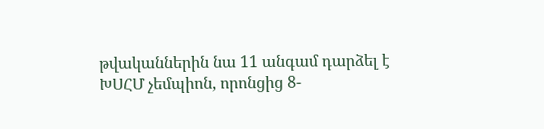թվականներին նա 11 անգամ դարձել է ԽՍՀՄ չեմպիոն, որոնցից 8-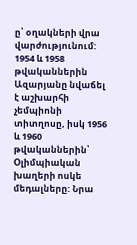ը՝ օղակների վրա վարժությունում: 1954 և 1958 թվականներին Ազարյանը նվաճել է աշխարհի չեմպիոնի տիտղոսը, իսկ 1956 և 1960 թվականներին՝ Օլիմպիական խաղերի ոսկե մեդալները: Նրա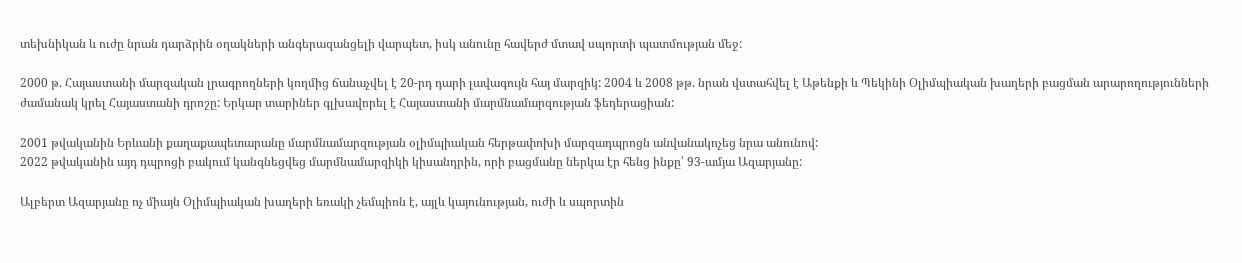տեխնիկան և ուժը նրան դարձրին օղակների անգերազանցելի վարպետ, իսկ անունը հավերժ մտավ սպորտի պատմության մեջ:

2000 թ. Հայաստանի մարզական լրագրողների կողմից ճանաչվել է 20-րդ դարի լավագույն հայ մարզիկ: 2004 և 2008 թթ. նրան վստահվել է Աթենքի և Պեկինի Օլիմպիական խաղերի բացման արարողությունների ժամանակ կրել Հայաստանի դրոշը: Երկար տարիներ գլխավորել է Հայաստանի մարմնամարզության ֆեդերացիան:

2001 թվականին Երևանի քաղաքապետարանը մարմնամարզության օլիմպիական հերթափոխի մարզադպրոցն անվանակոչեց նրա անունով:
2022 թվականին այդ դպրոցի բակում կանգնեցվեց մարմնամարզիկի կիսանդրին, որի բացմանը ներկա էր հենց ինքը՝ 93-ամյա Ազարյանը:

Ալբերտ Ազարյանը ոչ միայն Օլիմպիական խաղերի եռակի չեմպիոն է, այլև կայունության, ուժի և սպորտին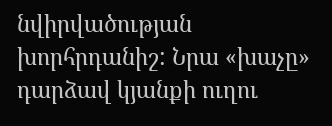նվիրվածության խորհրդանիշ: Նրա «խաչը» դարձավ կյանքի ուղու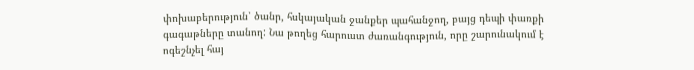փոխաբերություն՝ ծանր, հսկայական ջանքեր պահանջող, բայց դեպի փառքի գագաթները տանող: Նա թողեց հարուստ ժառանգություն, որը շարունակում է ոգեշնչել հայ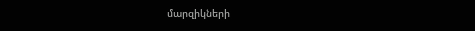մարզիկների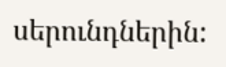սերունդներին: